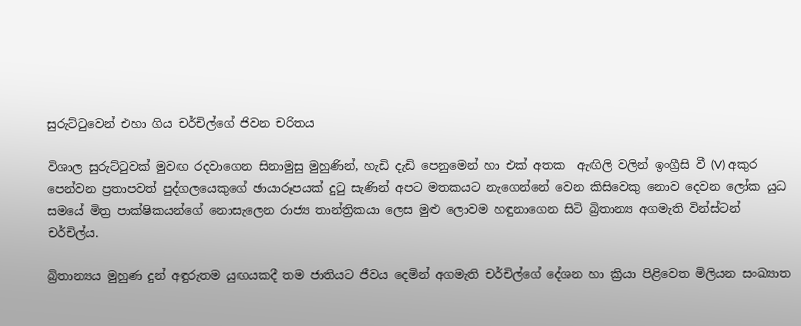සුරුට්ටුවෙන් එහා ගිය චර්චිල්ගේ ජිවන චරිතය

විශාල සුරුට්ටුවක් මුවඟ රදවාගෙන සිනාමුසු මුහුණින්, හැඩි දැඩි පෙනුමෙන් හා එක් අතක  ඇඟිලි වලින් ඉංග්‍රීසි වී (V) අකුර පෙන්වන ප්‍රතාපවත් පුද්ගලයෙකුගේ ඡායාරූපයක් දුටු සැණින් අපට මතකයට නැගෙන්නේ වෙන කිසිවෙකු නොව දෙවන ලෝක යුධ සමයේ මිත්‍ර පාක්ෂිකයන්ගේ නොසැලෙන රාජ්‍ය තාන්ත්‍රිකයා ලෙස මුළු ලොවම හඳුනාගෙන සිටි බ්‍රිතාන්‍ය අගමැති වින්ස්ටන් චර්චිල්ය.

බ්‍රිතාන්‍යය මුහුණ දුන් අඳුරුතම යුඟයකදී තම ජාතියට ජීවය දෙමින් අගමැති චර්චිල්ගේ දේශන හා ක්‍රියා පිළිවෙත මිලියන සංඛ්‍යාත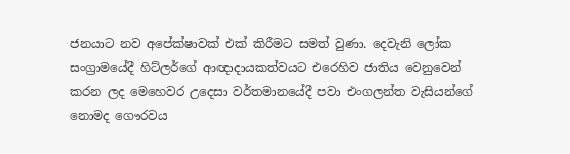ජනයාට නව අපේක්ෂාවක් එක් කිරීමට සමත් වුණා. දෙවැනි ලෝක සංග්‍රාමයේදී හිට්ලර්ගේ ආඥාදායකත්වයට එරෙහිව ජාතිය වෙනුවෙන් කරන ලද මෙහෙවර උදෙසා වර්තමානයේදී පවා එංගලන්ත වැසියන්ගේ නොමද ගෞරවය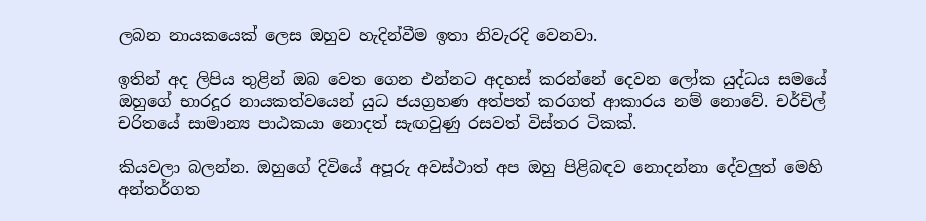ලබන නායකයෙක් ලෙස ඔහුව හැදින්වීම ඉතා නිවැරදි වෙනවා.

ඉතින් අද ලිපිය තුළින් ඔබ වෙත ගෙන එන්නට අදහස් කරන්නේ දෙවන ලෝක යුද්ධය සමයේ ඔහුගේ භාරදූර නායකත්වයෙන් යුධ ජයග්‍රහණ අත්පත් කරගත් ආකාරය නම් නොවේ. චර්චිල් චරිතයේ සාමාන්‍ය පාඨකයා නොදත් සැඟවුණු රසවත් විස්තර ටිකක්.

කියවලා බලන්න. ඔහුගේ දිවියේ අපූරු අවස්ථාත් අප ඔහු පිළිබඳව නොදන්නා දේවලුත් මෙහි අන්තර්ගත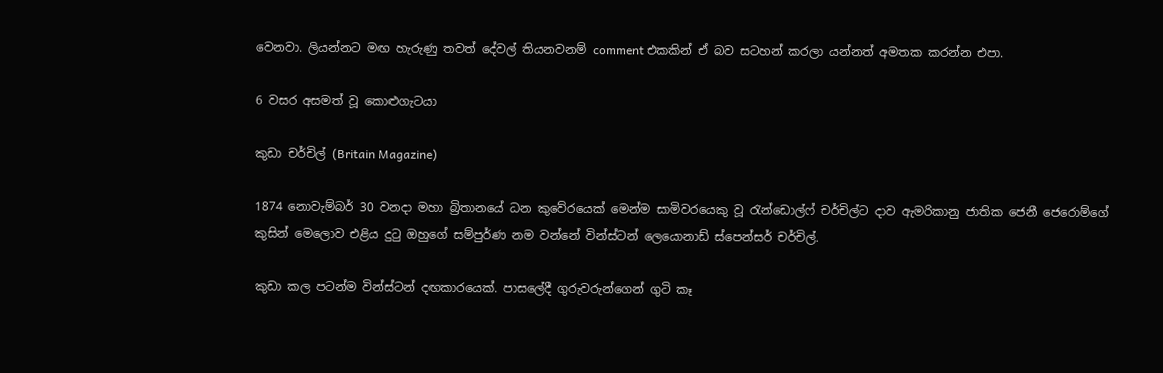වෙනවා. ලියන්නට මඟ හැරුණු තවත් දේවල් තියනවනම් comment එකකින් ඒ බව සටහන් කරලා යන්නත් අමතක කරන්න එපා.

6 වසර අසමත් වූ කොළුගැටයා

කුඩා චර්චිල් (Britain Magazine)

1874 නොවැම්බර් 30 වනදා මහා බ්‍රිතානයේ ධන කුවේරයෙක් මෙන්ම සාමිවරයෙකු වූ රැන්ඩොල්ෆ් චර්චිල්ට දාව ඇමරිකානු ජාතික ජෙනී ජෙරොම්ගේ කුසින් මෙලොව එළිය දුටු ඔහුගේ සම්පුර්ණ නම වන්නේ වින්ස්ටන් ලෙයොනාඩ් ස්පෙන්සර් චර්චිල්.

කුඩා කල පටන්ම වින්ස්ටන් දඟකාරයෙක්. පාසලේදී ගුරුවරුන්ගෙන් ගුටි කෑ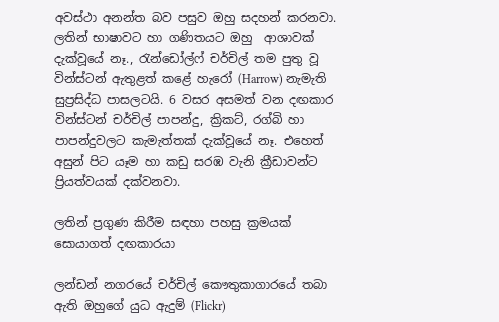අවස්‌ථා අනන්ත බව පසුව ඔහු සදහන් කරනවා. ලතින් භාෂාවට හා ගණිතයට ඔහු  ආශාවක්‌ දැක්‌වූයේ නෑ., රැන්ඩෝල්ෆ් චර්චිල් තම පුතු වූ වින්ස්ටන් ඇතුළත් කළේ හැරෝ (Harrow) නැමැති සුප්‍රසිද්ධ පාසලටයි. 6 වසර අසමත් වන දඟකාර වින්ස්ටන් චර්චිල් පාපන්දු, ක්‍රිකට්‌, රග්බි හා පාපන්දුවලට කැමැත්තක්‌ දැක්‌වූයේ නෑ. එහෙත් අසුන් පිට යෑම හා කඩු සරඹ වැනි ක්‍රීඩාවන්ට ප්‍රියත්වයක් දක්වනවා.

ලතින් ප්‍රගුණ කිරීම සඳහා පහසු ක්‍රමයක් සොයාගත් දඟකාරයා

ලන්ඩන් නගරයේ චර්චිල් කෞතුකාගාරයේ තබා ඇති ඔහුගේ යුධ ඇදුම් (Flickr)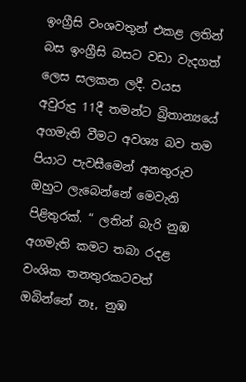ඉංග්‍රීසි වංශවතුන් එකළ ලතින් බස ඉංග්‍රීසි බසට වඩා වැදගත් ලෙස සලකන ලදී. වයස අවුරුදු 11දී තමන්ට බ්‍රිතාන්‍යයේ අගමැති වීමට අවශ්‍ය බව තම පියාට පැවසීමෙන් අනතුරුව ඔහුට ලැබෙන්නේ මෙවැනි පිළිතුරක්. “ ලතින් බැරි නුඹ අගමැති කමට තබා රදළ වංශික තනතුරකටවත් ඔබින්නේ නෑ, නුඹ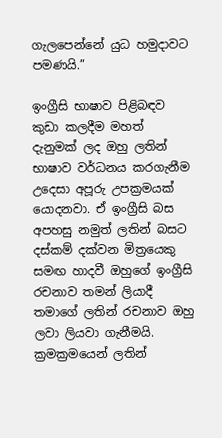ගැලපෙන්නේ යුධ හමුදාවට පමණයි.”

ඉංග්‍රීසි භාෂාව පිළිබඳව කුඩා කලදීම මහත් දැනුමක් ලද ඔහු ලතින් භාෂාව වර්ධනය කරගැනීම උදෙසා අපූරු උපක්‍රමයක් යොදනවා. ඒ ඉංග්‍රීසි බස අපහසු නමුත් ලතින් බසට දස්කම් දක්වන මිත්‍රයෙකු සමඟ හාදවී ඔහුගේ ඉංග්‍රීසි රචනාව තමන් ලියාදී තමාගේ ලතින් රචනාව ඔහු ලවා ලියවා ගැනීමයි. ක්‍රමක්‍රමයෙන් ලතින්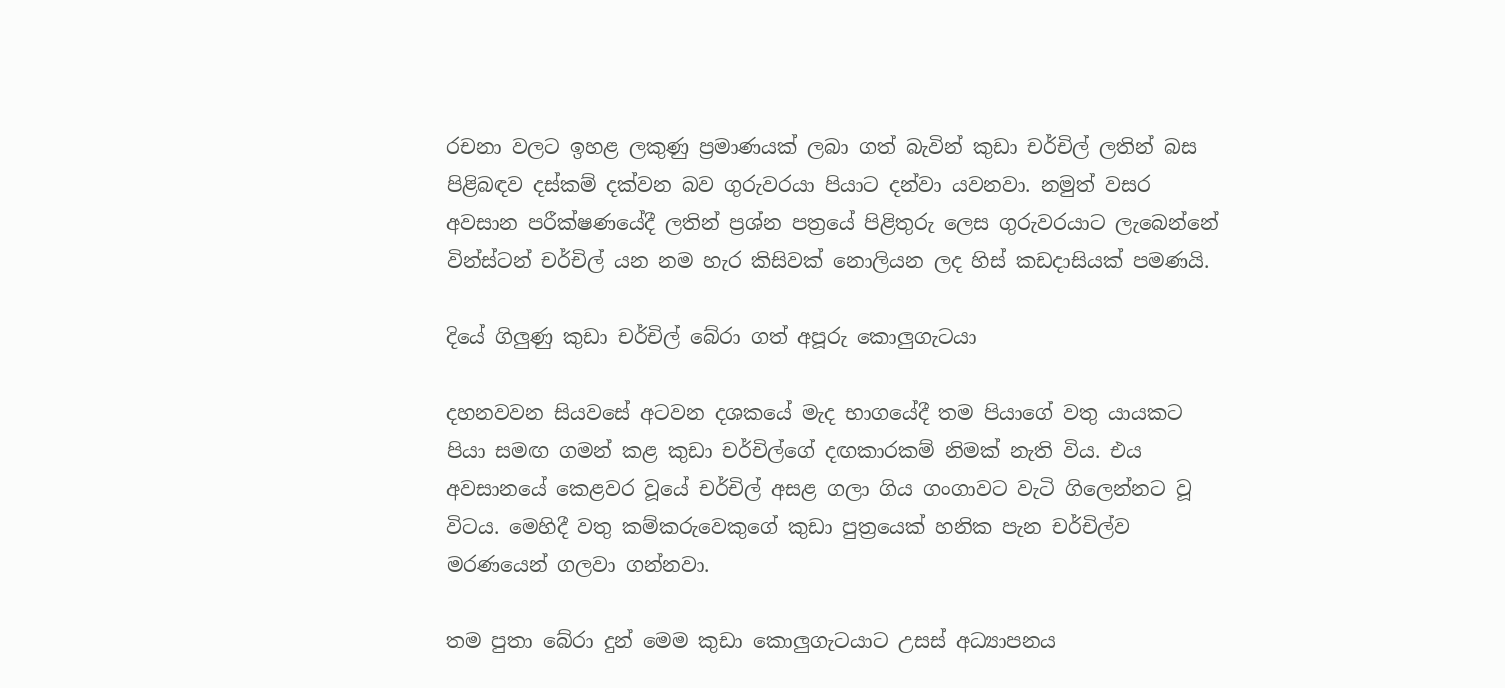රචනා වලට ඉහළ ලකුණු ප්‍රමාණයක් ලබා ගත් බැවින් කුඩා චර්චිල් ලතින් බස පිළිබඳව දස්කම් දක්වන බව ගුරුවරයා පියාට දන්වා යවනවා. නමුත් වසර අවසාන පරීක්ෂණයේදී ලතින් ප්‍රශ්න පත්‍රයේ පිළිතුරු ලෙස ගුරුවරයාට ලැබෙන්නේ වින්ස්ටන් චර්චිල් යන නම හැර කිසිවක් නොලියන ලද හිස් කඩදාසියක් පමණයි.

දියේ ගිලුණු කුඩා චර්චිල් බේරා ගත් අපූරු කොලුගැටයා

දහනවවන සියවසේ අටවන දශකයේ මැද භාගයේදී තම පියාගේ වතු යායකට පියා සමඟ ගමන් කළ කුඩා චර්චිල්ගේ දඟකාරකම් නිමක් නැති විය. එය අවසානයේ කෙළවර වූයේ චර්චිල් අසළ ගලා ගිය ගංගාවට වැටි ගිලෙන්නට වූ විටය. මෙහිදී වතු කම්කරුවෙකුගේ කුඩා පුත්‍රයෙක් හනික පැන චර්චිල්ව මරණයෙන් ගලවා ගන්නවා.

තම පුතා බේරා දුන් මෙම කුඩා කොලුගැටයාට උසස් අධ්‍යාපනය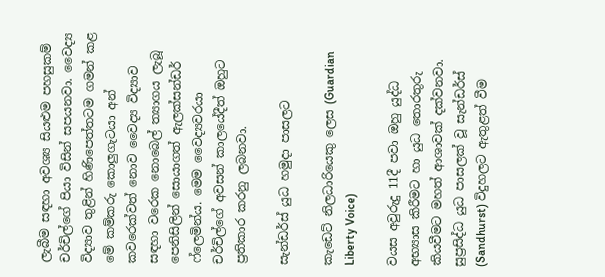ලැබීම සඳහා අවශ්‍ය සියළුම පහසුකම් චර්චිල්ගේ පියා විසින් සපයනවා. වෛද්‍ය විද්‍යාව තුළින් හිණිපෙත්තටම ගමන් කළ මේ කම්කරු කොලුගැටයා අන් කවරෙක්වත් නොව වෛද්‍ය විද්‍යාව සඳහා වරෙක නොබෙල් ත්‍යාගය ලැබූ පෙනිසිලින් සොයාගත් ඇලක්සන්ඩර් ෆ්ලෙමින්ය. මෙම වෛද්‍යවරයා චර්චිල්ගේ අවසන් කාලයේදීත් ඔහුට ප්‍රතිකාර කරනු ලබනවා.

සැන්ඩර්ස් යුධ හමුදා පාසලට

කැඩෙට් නිලධාරියෙකු ලෙස (Guardian Liberty Voice)

වයස අවුරුදු 11දී පවා ඔහු යුද්ධ අභ්‍යාස කිරීමට හා යුධ තොරතුරු කියවීමට මහත් ආශාවක් දක්වනවා. සුප්‍රසිද්ධ යුධ පාසලක්‌ වූ සැන්ඩර්ස් (Sandhurst) විදුහලට ඇතුළත් වීම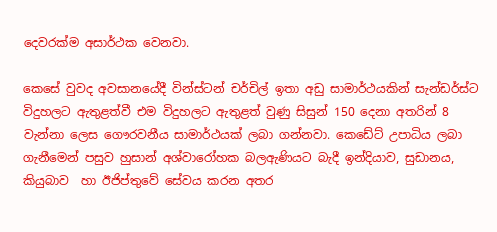දෙවරක්‌ම අසාර්ථක වෙනවා.

කෙසේ වුවද අවසානයේදී වින්ස්ටන් චර්චිල් ඉතා අඩු සාමාර්ථයකින් සැන්ඩර්ස්‌ට විදුහලට ඇතුළත්වී එම විදුහලට ඇතුළත් වුණු සිසුන් 150 දෙනා අතරින් 8 වැන්නා ලෙස ගෞරවනීය සාමාර්ථයක්‌ ලබා ගන්නවා. කෙඩේට්‌ උපාධිය ලබා ගැනීමෙන් පසුව හුසාන් අශ්වාරෝහක බලඇණියට බැදී ඉන්දියාව, සුඩානය, කියුබාව  හා ඊජිප්තුවේ සේවය කරන අතර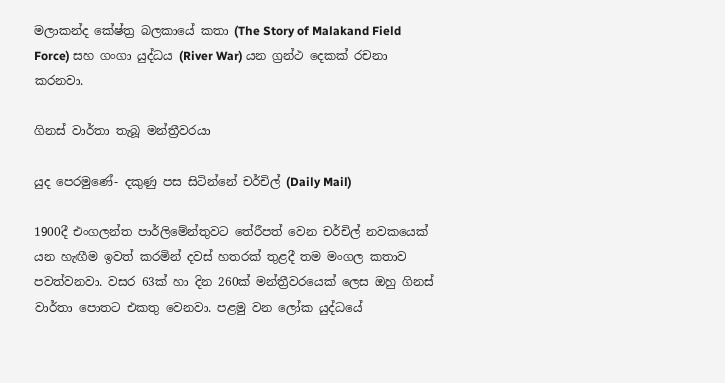මලාකන්ද කේෂ්ත්‍ර බලකායේ කතා (The Story of Malakand Field Force) සහ ගංගා යුද්ධය (River War) යන ග්‍රන්ථ දෙකක් රචනා කරනවා.

ගිනස් වාර්තා තැබූ මන්ත්‍රීවරයා

යුද පෙරමුණේ- දකුණු පස සිටින්නේ චර්චිල් (Daily Mail)

1900දී එංගලන්ත පාර්ලිමේන්තුවට තේරීපත් වෙන චර්චිල් නවකයෙක් යන හැඟීම ඉවත් කරමින් දවස් හතරක් තුළදී තම මංගල කතාව පවත්වනවා. වසර 63ක් හා දින 260ක් මන්ත්‍රීවරයෙක් ලෙස ඔහු ගිනස් වාර්තා පොතට එකතු වෙනවා. පළමු වන ලෝක යුද්ධයේ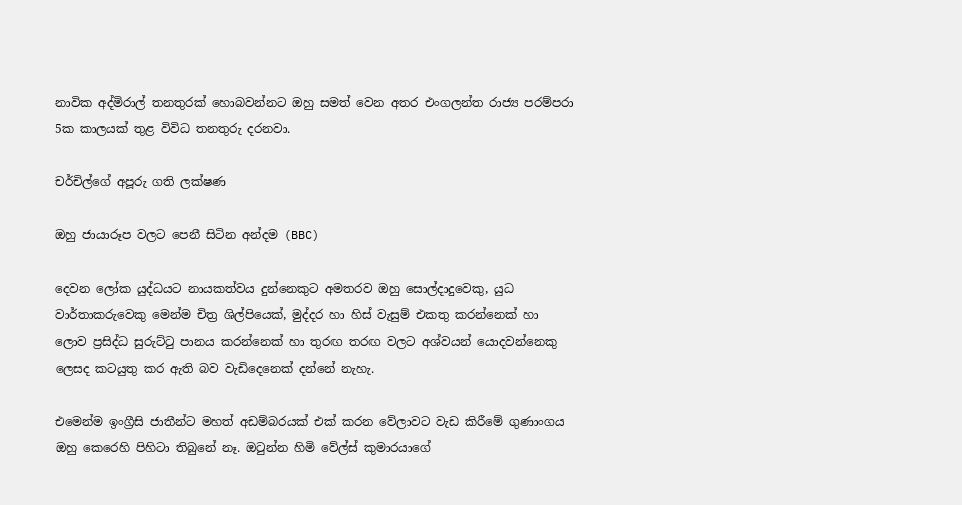නාවික අද්මිරාල් තනතුරක් හොබවන්නට ඔහු සමත් වෙන අතර එංගලන්ත රාජ්‍ය පරම්පරා 5ක කාලයක් තුළ විවිධ තනතුරු දරනවා.

චර්චිල්ගේ අපූරු ගති ලක්ෂණ

ඔහු ජායාරූප වලට පෙනී සිටින අන්දම (BBC)

දෙවන ලෝක යුද්ධයට නායකත්වය දුන්නෙකුට අමතරව ඔහු සොල්දාදුවෙකු, යුධ වාර්තාකරුවෙකු මෙන්ම චිත්‍ර ශිල්පියෙක්, මුද්දර හා හිස් වැසුම් එකතු කරන්නෙක් හා ලොව ප්‍රසිද්ධ සුරුට්ටු පානය කරන්නෙක් හා තුරඟ තරඟ වලට අශ්වයන් යොදවන්නෙකු ලෙසද කටයුතු කර ඇති බව වැඩිදෙනෙක් දන්නේ නැහැ.

එමෙන්ම ඉංග්‍රීසි ජාතීන්ට මහත් අඩම්බරයක් එක් කරන වේලාවට වැඩ කිරීමේ ගුණාංගය ඔහු කෙරෙහි පිහිටා තිබුනේ නෑ. ඔටුන්න හිමි වේල්ස් කුමාරයාගේ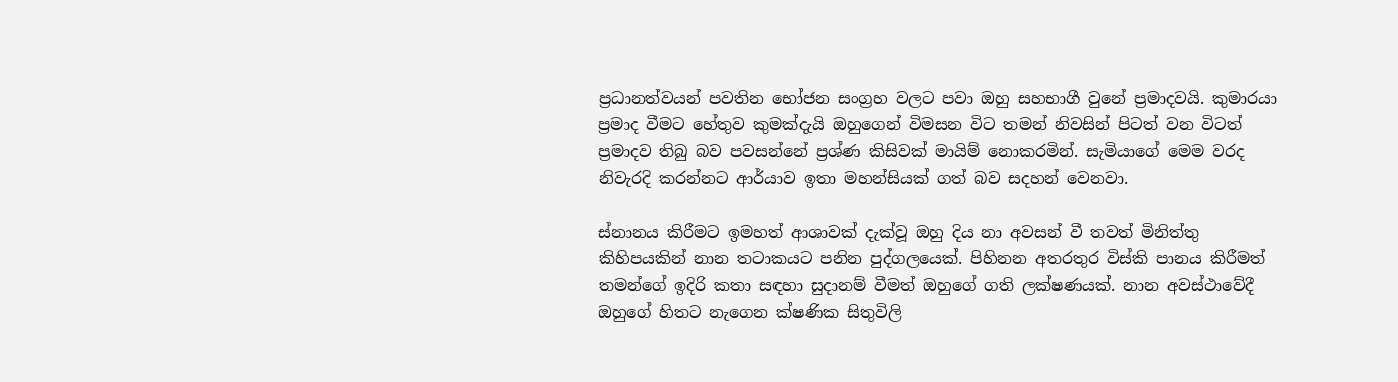ප්‍රධානත්වයන් පවතින භෝජන සංග්‍රහ වලට පවා ඔහු සහභාගී වුනේ ප්‍රමාදවයි. කුමාරයා ප්‍රමාද වීමට හේතුව කුමක්දැයි ඔහුගෙන් විමසන විට තමන් නිවසින් පිටත් වන විටත් ප්‍රමාදව තිබු බව පවසන්නේ ප්‍රශ්ණ කිසිවක් මායිම් නොකරමින්. සැමියාගේ මෙම වරද නිවැරදි කරන්නට ආර්යාව ඉතා මහන්සියක් ගත් බව සදහන් වෙනවා.

ස්නානය කිරීමට ඉමහත් ආශාවක් දැක්වූ ඔහු දිය නා අවසන් වී තවත් මිනිත්තු කිහිපයකින් නාන තටාකයට පනින පුද්ගලයෙක්. පිහිනන අතරතුර විස්කි පානය කිරීමත් තමන්ගේ ඉදිරි කතා සඳහා සුදානම් වීමත් ඔහුගේ ගති ලක්ෂණයක්. නාන අවස්ථාවේදී ඔහුගේ හිතට නැගෙන ක්ෂණික සිතුවිලි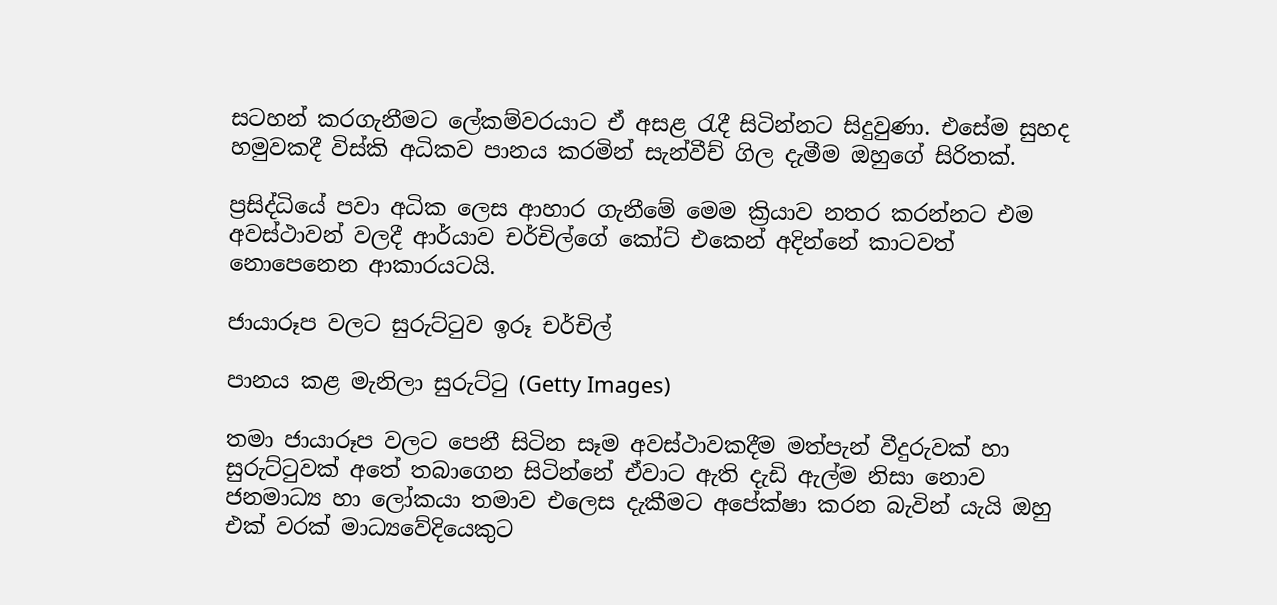සටහන් කරගැනීමට ලේකම්වරයාට ඒ අසළ රැදී සිටින්නට සිදුවුණා. එසේම සුහද හමුවකදී විස්කි අධිකව පානය කරමින් සැන්වීච් ගිල දැමීම ඔහුගේ සිරිතක්.

ප්‍රසිද්ධියේ පවා අධික ලෙස ආහාර ගැනීමේ මෙම ක්‍රියාව නතර කරන්නට එම අවස්ථාවන් වලදී ආර්යාව චර්චිල්ගේ කෝට් එකෙන් අදින්නේ කාටවත් නොපෙනෙන ආකාරයටයි.

ජායාරූප වලට සුරුට්ටුව ඉරූ චර්චිල්

පානය කළ මැනිලා සුරුට්ටු (Getty Images)

තමා ජායාරූප වලට පෙනී සිටින සෑම අවස්ථාවකදීම මත්පැන් වීදුරුවක් හා සුරුට්ටුවක් අතේ තබාගෙන සිටින්නේ ඒවාට ඇති දැඩි ඇල්ම නිසා නොව ජනමාධ්‍ය හා ලෝකයා තමාව එලෙස දැකීමට අපේක්ෂා කරන බැවින් යැයි ඔහු එක් වරක් මාධ්‍යවේදියෙකුට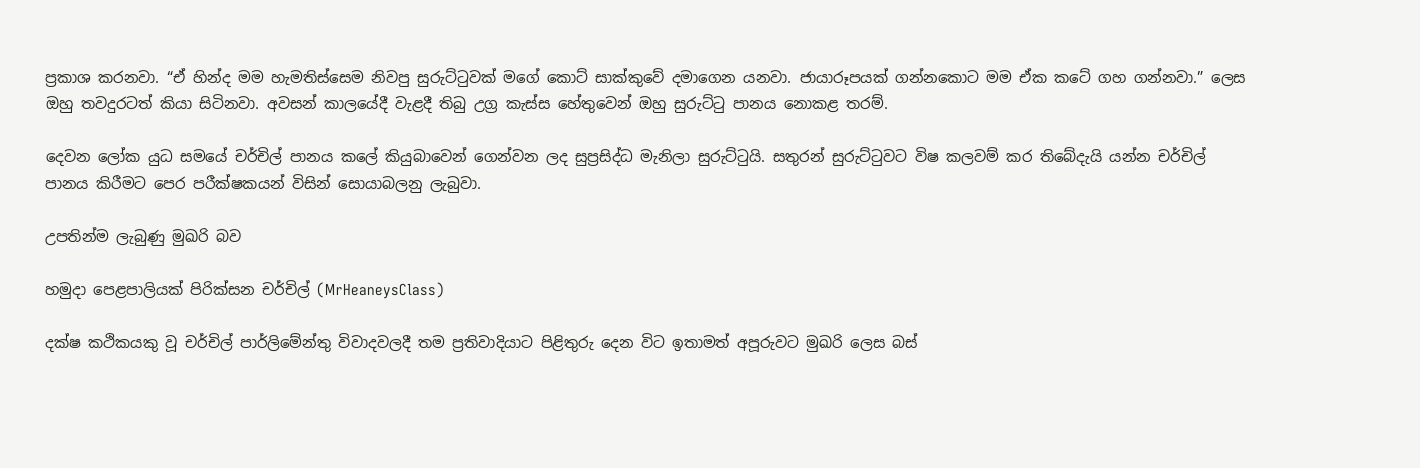ප්‍රකාශ කරනවා. “ඒ හින්ද මම හැමතිස්සෙම නිවපු සුරුට්ටුවක් මගේ කොට් සාක්කුවේ දමාගෙන යනවා. ජායාරූපයක් ගන්නකොට මම ඒක කටේ ගහ ගන්නවා.” ලෙස ඔහු තවදුරටත් කියා සිටිනවා. අවසන් කාලයේදී වැළදී තිබු උග්‍ර කැස්ස හේතුවෙන් ඔහු සුරුට්ටු පානය නොකළ තරම්.

දෙවන ලෝක යුධ සමයේ චර්චිල් පානය කලේ කියුබාවෙන් ගෙන්වන ලද සුප්‍රසිද්ධ මැනිලා සුරුට්ටුයි. සතුරන් සුරුට්ටුවට විෂ කලවම් කර තිබේදැයි යන්න චර්චිල් පානය කිරීමට පෙර පරීක්ෂකයන් විසින් සොයාබලනු ලැබුවා.

උපතින්ම ලැබුණු මුඛරි බව

හමුදා පෙළපාලියක් පිරික්සන චර්චිල් (MrHeaneysClass)

දක්‌ෂ කථිකයකු වූ චර්චිල් පාර්ලිමේන්තු විවාදවලදී තම ප්‍රතිවාදියාට පිළිතුරු දෙන විට ඉතාමත් අපූරුවට මුඛරි ලෙස බස්‌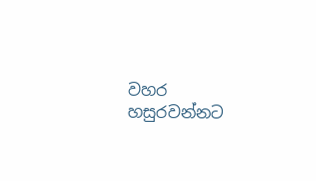වහර හසුරවන්නට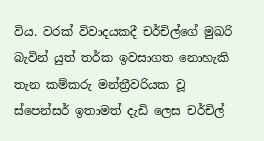විය. වරක්‌ විවාදයකදී චර්චිල්ගේ මුඛරි බැවින් යුත් තර්ක ඉවසාගත නොහැකි තැන කම්කරු මන්ත්‍රීවරියක වූ ස්‌පෙන්සර් ඉතාමත් දැඩි ලෙස චර්චිල්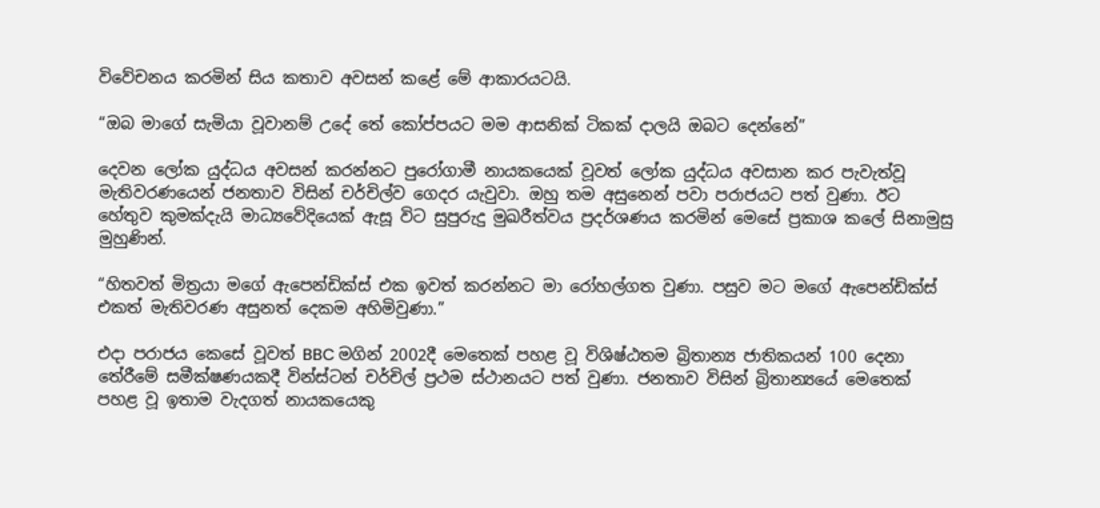විවේචනය කරමින් සිය කතාව අවසන් කළේ මේ ආකාරයටයි.

“ඔබ මාගේ සැමියා වූවානම් උදේ තේ කෝප්පයට මම ආසනික් ටිකක් දාලයි ඔබට දෙන්නේ”

දෙවන ලෝක යුද්ධය අවසන් කරන්නට පුරෝගාමී නායකයෙක් වූවත් ලෝක යුද්ධය අවසාන කර පැවැත්වූ මැතිවරණයෙන් ජනතාව විසින් චර්චිල්ව ගෙදර යැවුවා. ඔහු තම අසුනෙන් පවා පරාජයට පත් වුණා. ඊට හේතුව කුමක්දැයි මාධ්‍යවේදියෙක් ඇසූ විට සුපුරුදු මුඛරීත්වය ප්‍රදර්ශණය කරමින් මෙසේ ප්‍රකාශ කලේ සිනාමුසු මුහුණින්.

“හිතවත් මිත්‍රයා මගේ ඇපෙන්ඩික්‌ස්‌ එක ඉවත් කරන්නට මා රෝහල්ගත වුණා. පසුව මට මගේ ඇපෙන්ඩික්‌ස්‌ එකත් මැතිවරණ අසුනත් දෙකම අහිමිවුණා.”

එදා පරාජය කෙසේ වූවත් BBC මගින් 2002දී මෙතෙක් පහළ වූ විශිෂ්ඨතම බ්‍රිතාන්‍ය ජාතිකයන් 100 දෙනා තේරීමේ සමීක්ෂණයකදී වින්ස්ටන් චර්චිල් ප්‍රථම ස්ථානයට පත් වුණා. ජනතාව විසින් බ්‍රිතාන්‍යයේ මෙතෙක් පහළ වූ ඉතාම වැදගත් නායකයෙකු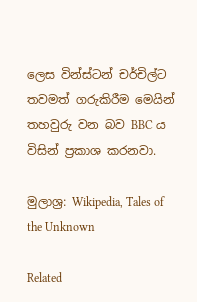ලෙස වින්ස්ටන් චර්චිල්ට තවමත් ගරුකිරීම මෙයින් තහවුරු වන බව BBC ය විසින් ප්‍රකාශ කරනවා.

මුලාශ්‍ර: Wikipedia, Tales of the Unknown

Related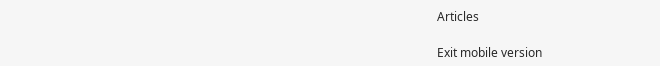Articles

Exit mobile version